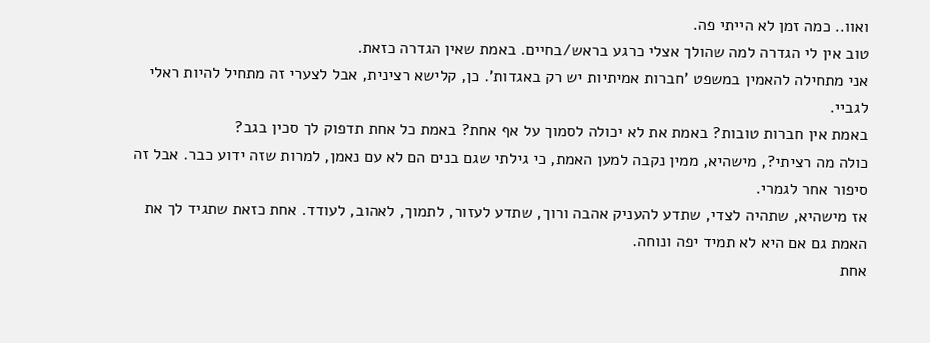ואוו.. כמה זמן לא הייתי פה.
טוב אין לי הגדרה למה שהולך אצלי כרגע בראש/בחיים. באמת שאין הגדרה כזאת.
אני מתחילה להאמין במשפט 'חברות אמיתיות יש רק באגדות'. כן, קלישא רצינית, אבל לצערי זה מתחיל להיות ראלי לגביי.
באמת אין חברות טובות? באמת את לא יכולה לסמוך על אף אחת? באמת כל אחת תדפוק לך סכין בגב?
כולה מה רציתי?, מישהיא, ממין נקבה למען האמת, כי גילתי שגם בנים הם לא עם נאמן, למרות שזה ידוע כבר. אבל זה סיפור אחר לגמרי.
אז מישהיא, שתהיה לצדי, שתדע להעניק אהבה ורוך, שתדע לעזור, לתמוך, לאהוב, לעודד. אחת כזאת שתגיד לך את האמת גם אם היא לא תמיד יפה ונוחה.
אחת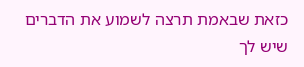כזאת שבאמת תרצה לשמוע את הדברים שיש לך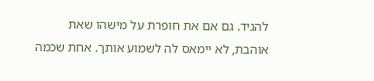להגיד. גם אם את חופרת על מישהו שאת אוהבת, לא יימאס לה לשמוע אותך. אחת שכמה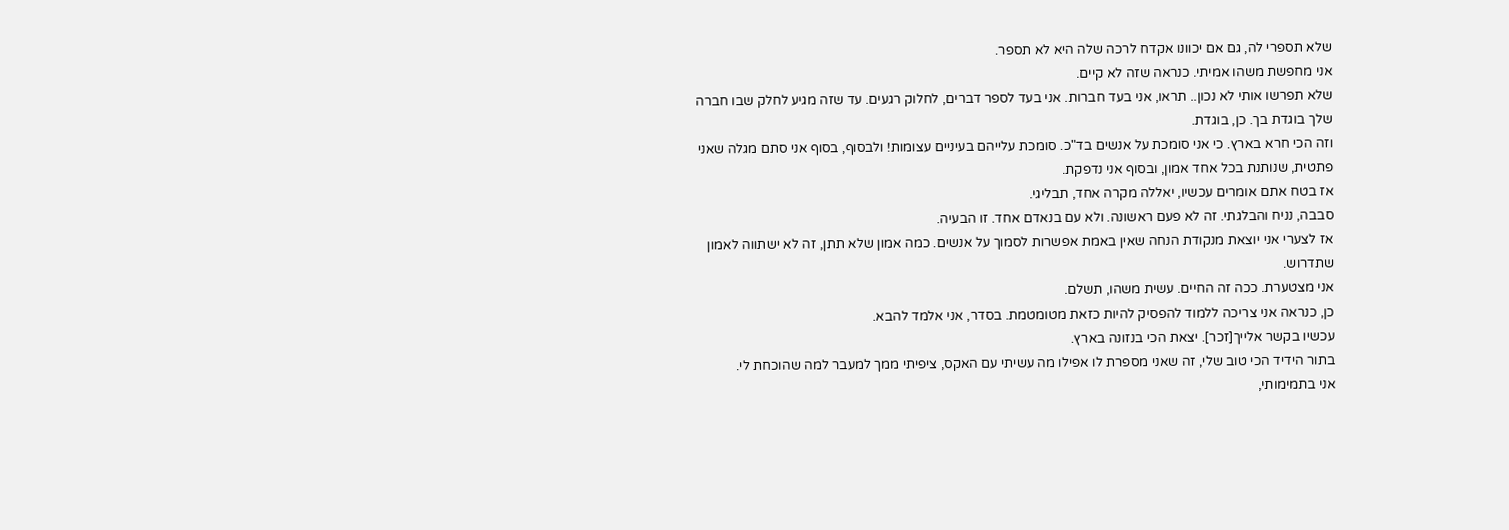שלא תספרי לה, גם אם יכוונו אקדח לרכה שלה היא לא תספר.
אני מחפשת משהו אמיתי. כנראה שזה לא קיים.
שלא תפרשו אותי לא נכון.. תראו, אני בעד חברות. אני בעד לספר דברים, לחלוק רגעים. עד שזה מגיע לחלק שבו חברה שלך בוגדת בך. כן, בוגדת.
וזה הכי חרא בארץ. כי אני סומכת על אנשים בד"כ. סומכת עלייהם בעיניים עצומות! ולבסוף, בסוף אני סתם מגלה שאני פתטית, שנותנת בכל אחד אמון, ובסוף אני נדפקת.
אז בטח אתם אומרים עכשיו, יאללה מקרה אחד, תבליגי.
סבבה, נניח והבלגתי. זה לא פעם ראשונה. ולא עם בנאדם אחד. זו הבעיה.
אז לצערי אני יוצאת מנקודת הנחה שאין באמת אפשרות לסמוך על אנשים. כמה אמון שלא תתן, זה לא ישתווה לאמון שתדרוש.
אני מצטערת. ככה זה החיים. עשית משהו, תשלם.
כן, כנראה אני צריכה ללמוד להפסיק להיות כזאת מטומטמת. בסדר, אני אלמד להבא.
עכשיו בקשר אלייך[זכר]. יצאת הכי בנזונה בארץ.
בתור הידיד הכי טוב שלי, זה שאני מספרת לו אפילו מה עשיתי עם האקס, ציפיתי ממך למעבר למה שהוכחת לי.
אני בתמימותי,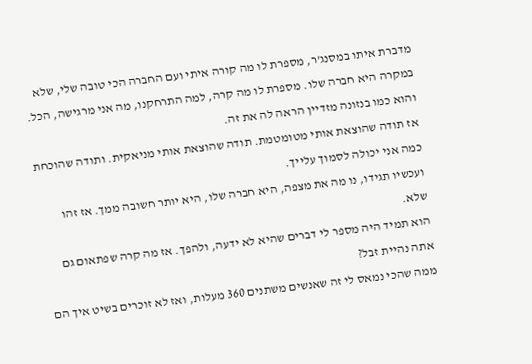מדברת איתו במסנג'ר, מספרת לו מה קורה איתי ועם החברה הכי טובה שלי, שלא במקרה היא חברה שלו. מספרת לו מה קרה, למה התרחקנו, מה אני מרגישה, הכל.
והוא כמו בנזונה מזדיין הראה לה את זה.
אז תודה שהוצאת אותי מטומטמת. תודה שהוצאת אותי מניאקית. ותודה שהוכחת כמה אני יכולה לסמוך עלייך.
ועכשיו תגידו, נו מה את מצפה, היא חברה שלו, היא יותר חשובה ממך. אז זהו שלא.
הוא תמיד היה מספר לי דברים שהיא לא ידעה, ולהפך. אז מה קרה שפתאום גם אתה נהיית זבל?
ממה שהכי נמאס לי זה שאנשים משתנים 360 מעלות, ואז לא זוכרים בשיט איך הם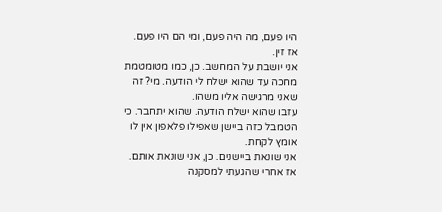היו פעם, מה היה פעם, ומי הם היו פעם.
אז זין.
אני יושבת על המחשב. כן, כמו מטומטמת מחכה עד שהוא ישלח לי הודעה. מי? זה שאני מרגישה אליו משהו.
עזבו שהוא ישלח הודעה. שהוא יתחבר. כי הטמבל כזה ביישן שאפילו פלאפון אין לו אומץ לקחת.
אני שונאת ביישנים. כן, אני שונאת אותם.
אז אחרי שהגעתי למסקנה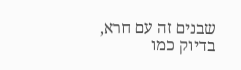שבנים זה עם חרא, בדיוק כמו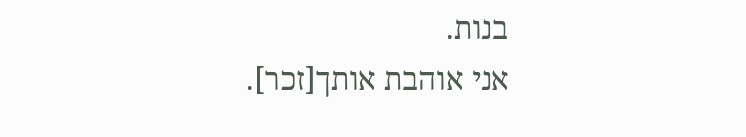בנות.
אני אוהבת אותך[זכר].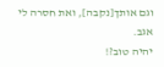וגם אותך[נקבה], ואת חסרה לי אגב.
יהיה טוב?!